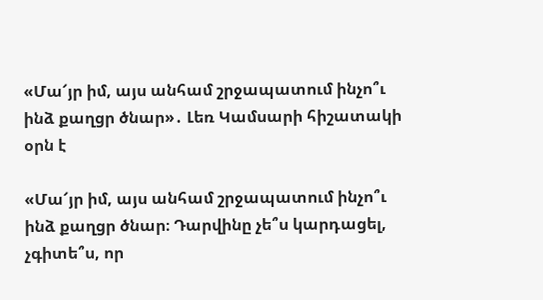«Մա՜յր իմ, այս անհամ շրջապատում ինչո՞ւ ինձ քաղցր ծնար»․ Լեռ Կամսարի հիշատակի օրն է

«Մա՜յր իմ, այս անհամ շրջապատում ինչո՞ւ ինձ քաղցր ծնար։ Դարվինը չե՞ս կարդացել, չգիտե՞ս, որ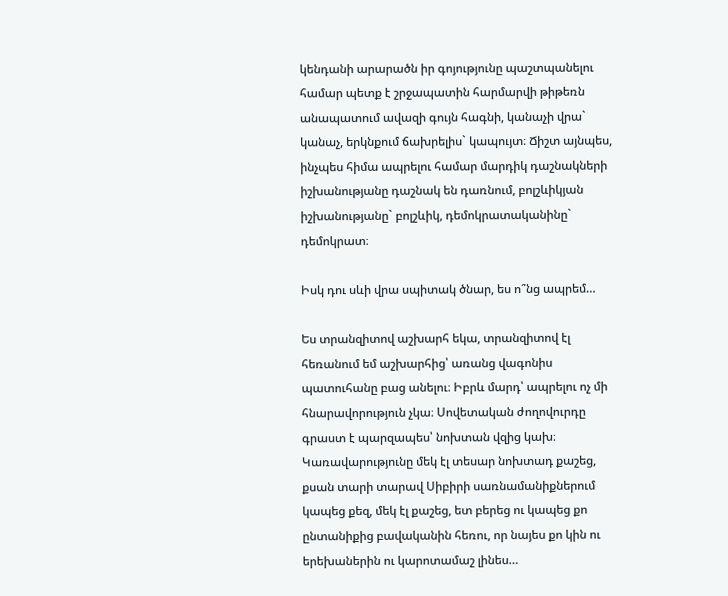կենդանի արարածն իր գոյությունը պաշտպանելու համար պետք է շրջապատին հարմարվի թիթեռն անապատում ավազի գույն հագնի, կանաչի վրա` կանաչ, երկնքում ճախրելիս` կապույտ։ Ճիշտ այնպես, ինչպես հիմա ապրելու համար մարդիկ դաշնակների իշխանությանը դաշնակ են դառնում, բոլշևիկյան իշխանությանը` բոլշևիկ, դեմոկրատականինը` դեմոկրատ։

Իսկ դու սևի վրա սպիտակ ծնար, ես ո՞նց ապրեմ…

Ես տրանզիտով աշխարհ եկա, տրանզիտով էլ հեռանում եմ աշխարհից՝ առանց վագոնիս պատուհանը բաց անելու։ Իբրև մարդ՝ ապրելու ոչ մի հնարավորություն չկա։ Սովետական ժողովուրդը գրաստ է պարզապես՝ նոխտան վզից կախ։ Կառավարությունը մեկ էլ տեսար նոխտադ քաշեց, քսան տարի տարավ Սիբիրի սառնամանիքներում կապեց քեզ, մեկ էլ քաշեց, ետ բերեց ու կապեց քո ընտանիքից բավականին հեռու, որ նայես քո կին ու երեխաներին ու կարոտամաշ լինես…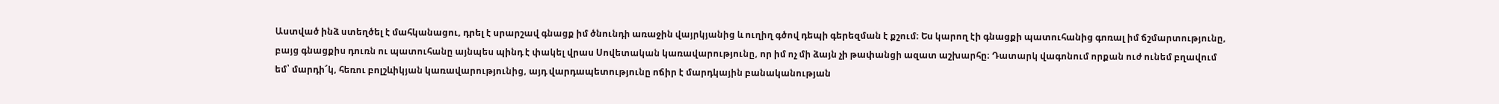Աստված ինձ ստեղծել է մահկանացու, դրել է սրարշավ գնացք իմ ծնունդի առաջին վայրկյանից և ուղիղ գծով դեպի գերեզման է քշում։ Ես կարող էի գնացքի պատուհանից գոռալ իմ ճշմարտությունը, բայց գնացքիս դուռն ու պատուհանը այնպես պինդ է փակել վրաս Սովետական կառավարությունը, որ իմ ոչ մի ձայն չի թափանցի ազատ աշխարհը։ Դատարկ վագոնում որքան ուժ ունեմ բղավում եմ՝ մարդի՜կ, հեռու բոլշևիկյան կառավարությունից, այդ վարդապետությունը ոճիր է մարդկային բանականության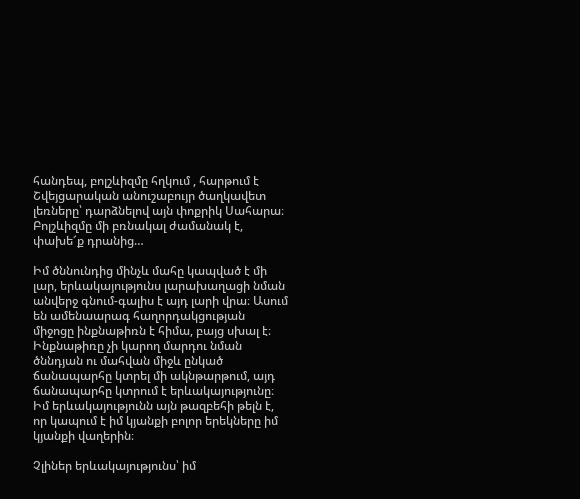հանդեպ, բոլշևիզմը հղկում , հարթում է Շվեյցարական անուշաբույր ծաղկավետ լեռները՝ դարձնելով այն փոքրիկ Սահարա։ Բոլշևիզմը մի բռնակալ ժամանակ է, փախե՜ք դրանից…

Իմ ծննունդից մինչև մահը կապված է մի լար, երևակայությունս լարախաղացի նման անվերջ գնում-գալիս է այդ լարի վրա։ Ասում են ամենաարագ հաղորդակցության միջոցը ինքնաթիռն է հիմա, բայց սխալ է։ Ինքնաթիռը չի կարող մարդու նման ծննդյան ու մահվան միջև ընկած ճանապարհը կտրել մի ակնթարթում, այդ ճանապարհը կտրում է երևակայությունը։ Իմ երևակայությունն այն թազբեհի թելն է, որ կապում է իմ կյանքի բոլոր երեկները իմ կյանքի վաղերին։

Չլիներ երևակայությունս՝ իմ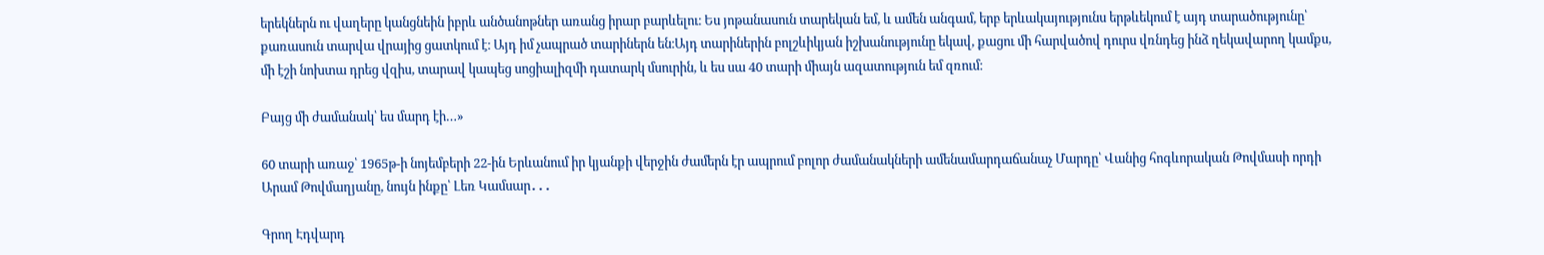երեկներն ու վաղերը կանցնեին իբրև անծանոթներ առանց իրար բարևելու։ Ես յոթանասուն տարեկան եմ, և ամեն անգամ, երբ երևակայությունս երթևեկում է այդ տարածությունը՝ քառասուն տարվա վրայից ցատկում է։ Այդ իմ չապրած տարիներն են։Այդ տարիներին բոլշևիկյան իշխանությունը եկավ, քացու մի հարվածով դուրս վռնդեց ինձ ղեկավարող կամքս, մի էշի նոխտա դրեց վզիս, տարավ կապեց սոցիալիզմի դատարկ մսուրին, և ես սա 40 տարի միայն ազատություն եմ զռում։

Բայց մի ժամանակ՝ ես մարդ էի…»

60 տարի առաջ՝ 1965թ-ի նոյեմբերի 22-ին Երևանում իր կյանքի վերջին ժամերն էր ապրում բոլոր ժամանակների ամենամարդաճանաչ Մարդը՝ Վանից հոգևորական Թովմասի որդի Արամ Թովմաղյանը, նույն ինքը՝ Լեռ Կամսար․․․

Գրող Էդվարդ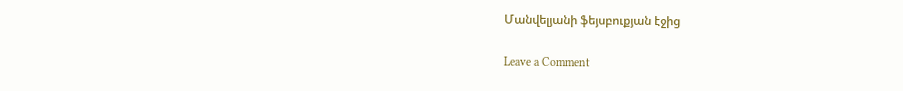Մանվելյանի ֆեյսբուքյան էջից

Leave a Comment